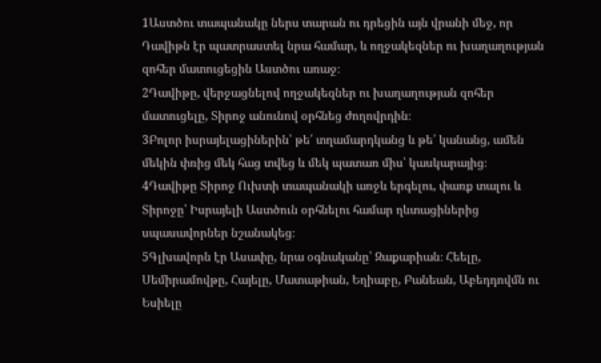1Աստծու տապանակը ներս տարան ու դրեցին այն վրանի մեջ, որ Դավիթն էր պատրաստել նրա համար, և ողջակեզներ ու խաղաղության զոհեր մատուցեցին Աստծու առաջ։
2Դավիթը, վերջացնելով ողջակեզներ ու խաղաղության զոհեր մատուցելը, Տիրոջ անունով օրհնեց ժողովրդին։
3Բոլոր իսրայելացիներին՝ թե՛ տղամարդկանց և թե՛ կանանց, ամեն մեկին փռից մեկ հաց տվեց և մեկ պատառ միս՝ կասկարայից։
4Դավիթը Տիրոջ Ուխտի տապանակի առջև երգելու, փառք տալու և Տիրոջը՝ Իսրայելի Աստծուն օրհնելու համար ղևտացիներից սպասավորներ նշանակեց։
5Գլխավորն էր Ասափը, նրա օգնականը՝ Զաքարիան։ Հեելը, Սեմիրամովթը, Հայելը, Մատաթիան, Եղիաբը, Բանեան, Աբեդդովմն ու Եսիելը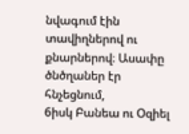նվագում էին տավիղներով ու քնարներով։ Ասափը ծնծղաներ էր հնչեցնում,
6իսկ Բանեա ու Օզիել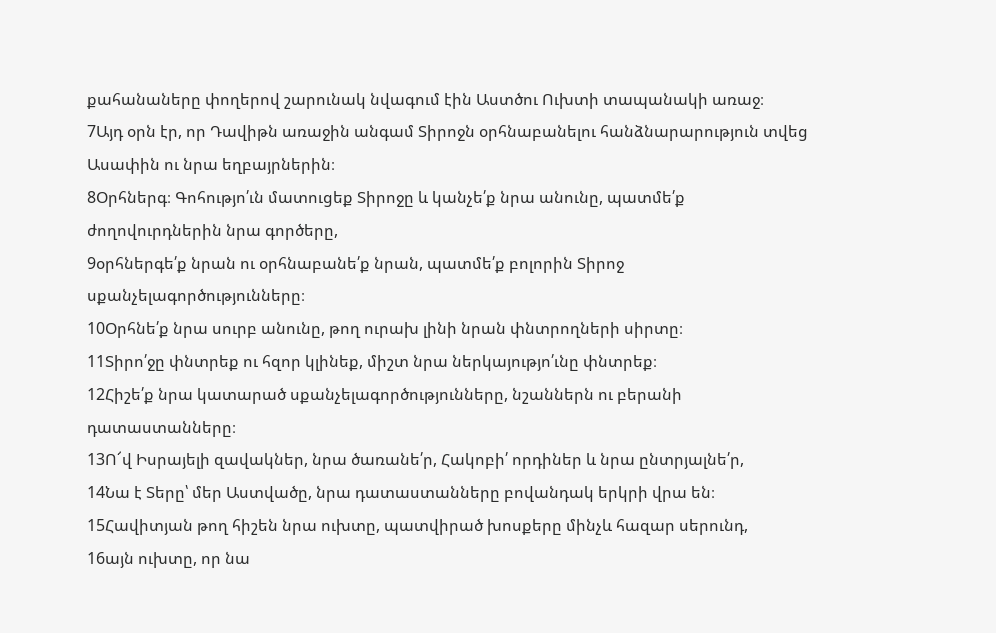քահանաները փողերով շարունակ նվագում էին Աստծու Ուխտի տապանակի առաջ։
7Այդ օրն էր, որ Դավիթն առաջին անգամ Տիրոջն օրհնաբանելու հանձնարարություն տվեց Ասափին ու նրա եղբայրներին։
8Օրհներգ։ Գոհությո՛ւն մատուցեք Տիրոջը և կանչե՛ք նրա անունը, պատմե՛ք ժողովուրդներին նրա գործերը,
9օրհներգե՛ք նրան ու օրհնաբանե՛ք նրան, պատմե՛ք բոլորին Տիրոջ սքանչելագործությունները։
10Օրհնե՛ք նրա սուրբ անունը, թող ուրախ լինի նրան փնտրողների սիրտը։
11Տիրո՛ջը փնտրեք ու հզոր կլինեք, միշտ նրա ներկայությո՛ւնը փնտրեք։
12Հիշե՛ք նրա կատարած սքանչելագործությունները, նշաններն ու բերանի դատաստանները։
13Ո՜վ Իսրայելի զավակներ, նրա ծառանե՛ր, Հակոբի՛ որդիներ և նրա ընտրյալնե՛ր,
14Նա է Տերը՝ մեր Աստվածը, նրա դատաստանները բովանդակ երկրի վրա են։
15Հավիտյան թող հիշեն նրա ուխտը, պատվիրած խոսքերը մինչև հազար սերունդ,
16այն ուխտը, որ նա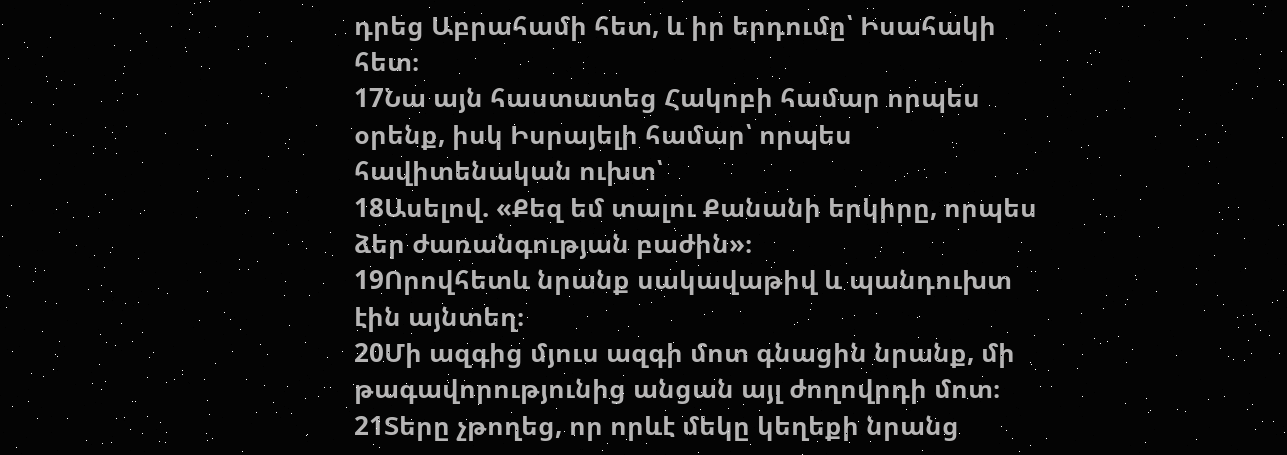դրեց Աբրահամի հետ, և իր երդումը՝ Իսահակի հետ։
17Նա այն հաստատեց Հակոբի համար որպես օրենք, իսկ Իսրայելի համար՝ որպես հավիտենական ուխտ՝
18Ասելով. «Քեզ եմ տալու Քանանի երկիրը, որպես ձեր ժառանգության բաժին»։
19Որովհետև նրանք սակավաթիվ և պանդուխտ էին այնտեղ։
20Մի ազգից մյուս ազգի մոտ գնացին նրանք, մի թագավորությունից անցան այլ ժողովրդի մոտ։
21Տերը չթողեց, որ որևէ մեկը կեղեքի նրանց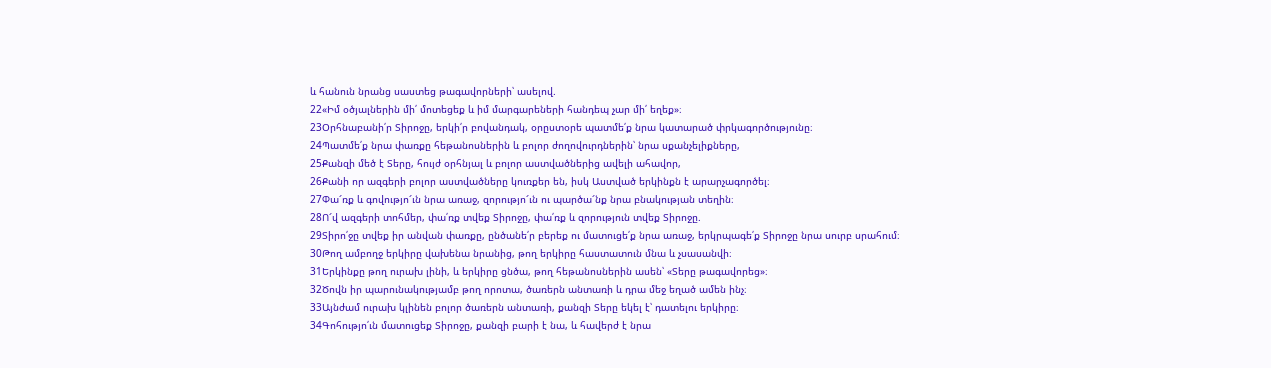և հանուն նրանց սաստեց թագավորների՝ ասելով.
22«Իմ օծյալներին մի՛ մոտեցեք և իմ մարգարեների հանդեպ չար մի՛ եղեք»։
23Օրհնաբանի՛ր Տիրոջը, երկի՛ր բովանդակ, օրըստօրե պատմե՛ք նրա կատարած փրկագործությունը։
24Պատմե՛ք նրա փառքը հեթանոսներին և բոլոր ժողովուրդներին՝ նրա սքանչելիքները,
25Քանզի մեծ է Տերը, հույժ օրհնյալ և բոլոր աստվածներից ավելի ահավոր,
26Քանի որ ազգերի բոլոր աստվածները կուռքեր են, իսկ Աստված երկինքն է արարչագործել։
27Փա՜ռք և գովությո՜ւն նրա առաջ, զորությո՜ւն ու պարծա՜նք նրա բնակության տեղին։
28Ո՜վ ազգերի տոհմեր, փա՛ռք տվեք Տիրոջը, փա՛ռք և զորություն տվեք Տիրոջը.
29Տիրո՛ջը տվեք իր անվան փառքը, ընծանե՛ր բերեք ու մատուցե՛ք նրա առաջ, երկրպագե՛ք Տիրոջը նրա սուրբ սրահում։
30Թող ամբողջ երկիրը վախենա նրանից, թող երկիրը հաստատուն մնա և չսասանվի։
31Երկինքը թող ուրախ լինի, և երկիրը ցնծա, թող հեթանոսներին ասեն՝ «Տերը թագավորեց»։
32Ծովն իր պարունակությամբ թող որոտա, ծառերն անտառի և դրա մեջ եղած ամեն ինչ։
33Այնժամ ուրախ կլինեն բոլոր ծառերն անտառի, քանզի Տերը եկել է՝ դատելու երկիրը։
34Գոհությո՛ւն մատուցեք Տիրոջը, քանզի բարի է նա, և հավերժ է նրա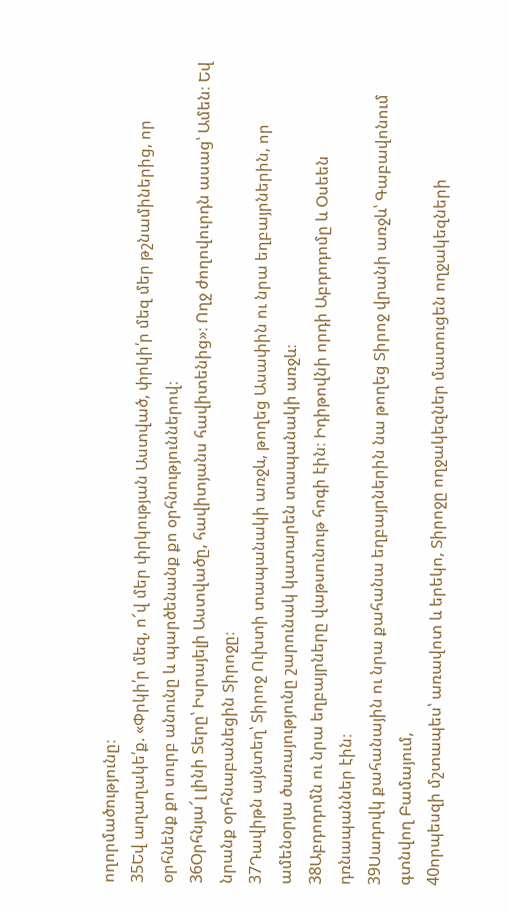ողորմածությունը։
35Եվ աղաղակե՛ք. «Փրկի՛ր մեզ, ո՜վ մեր փրկության Աստված, փրկի՛ր մեզ մեր թշնամիներից, որ օրհնենք քո սուրբ անունը և պարծենանք քո օրհնություններով։
36Օրհնյա՜լ լինի Տերը՝ Իսրայելի Աստվածը, հավիտյանս հավիտենից»։ Ողջ ժողովուրդն ասաց՝ Ամեն։ Եվ նրանք օրհնաբանեցին Տիրոջը։
37Դավիթն այնտեղ՝ Տիրոջ Ուխտի տապանակի առջև, թողեց Ասափին ու նրա եղբայրներին, որ ամենօրյա ծառայությունը շարունակ կատարեն տապանակի առջև։
38Աբդոդոմն ու նրա եղբայրները վաթսունութ հոգի էին։ Իդիթովնի որդի Աբդոդոմը և Օսեեն դռնապաններ էին։
39Սադովկ քահանային ու նրա քահանա եղբայրներին նա թողեց Տիրոջ վրանի առջև՝ Գաբավոնում գտնվող Բամայում,
40որպեսզի մշտապես՝ առավոտ և երեկո, Տիրոջը ողջակեզներ մատուցեն ողջակեզների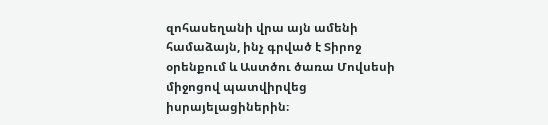զոհասեղանի վրա այն ամենի համաձայն, ինչ գրված է Տիրոջ օրենքում և Աստծու ծառա Մովսեսի միջոցով պատվիրվեց իսրայելացիներին։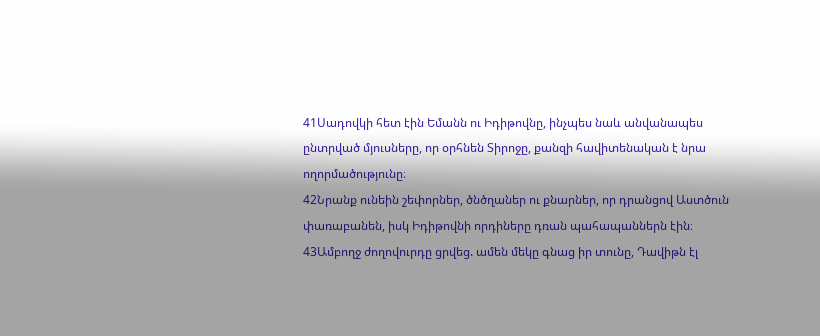41Սադովկի հետ էին Եմանն ու Իդիթովնը, ինչպես նաև անվանապես ընտրված մյուսները, որ օրհնեն Տիրոջը, քանզի հավիտենական է նրա ողորմածությունը։
42Նրանք ունեին շեփորներ, ծնծղաներ ու քնարներ, որ դրանցով Աստծուն փառաբանեն, իսկ Իդիթովնի որդիները դռան պահապաններն էին։
43Ամբողջ ժողովուրդը ցրվեց. ամեն մեկը գնաց իր տունը, Դավիթն էլ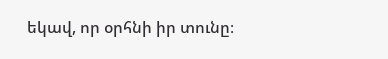եկավ, որ օրհնի իր տունը։